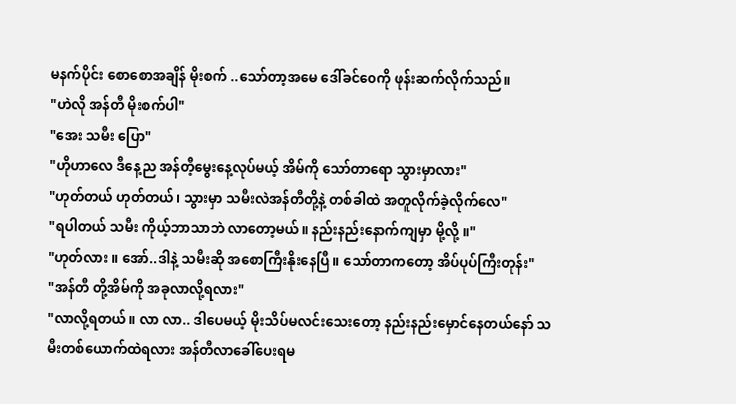မနက်ပိုင်း စောစောအချိန် မိုးစက် ..သော်တာ့အမေ ဒေါ်ခင်၀ေကို ဖုန်းဆက်လိုက်သည်။
"ဟဲလို အန်တီ မိုးစက်ပါ"
"အေး သမီး ပြော"
"ဟိုဟာလေ ဒီနေ့ည အန်တီ့မွေးနေ့လုပ်မယ့် အိမ်ကို သော်တာရော သွားမှာလား"
"ဟုတ်တယ် ဟုတ်တယ်၊ သွားမှာ သမီးလဲအန်တီတို့နဲ့ တစ်ခါထဲ အတူလိုက်ခဲ့လိုက်လေ"
"ရပါတယ် သမီး ကိုယ့်ဘာသာဘဲ လာတော့မယ်။ နည်းနည်းနောက်ကျမှာ မို့လို့ ။"
"ဟုတ်လား ။ အော်..ဒါနဲ့ သမီးဆို အစောကြီးနိုးနေပြီ။ သော်တာကတော့ အိပ်ပုပ်ကြီးတုန်း"
"အန်တီ တို့အိမ်ကို အခုလာလို့ရလား"
"လာလို့ရတယ်။ လာ လာ.. ဒါပေမယ့် မိုးသိပ်မလင်းသေးတော့ နည်းနည်းမှောင်နေတယ်နော် သမီးတစ်ယောက်ထဲရလား အန်တီလာခေါ်ပေးရမ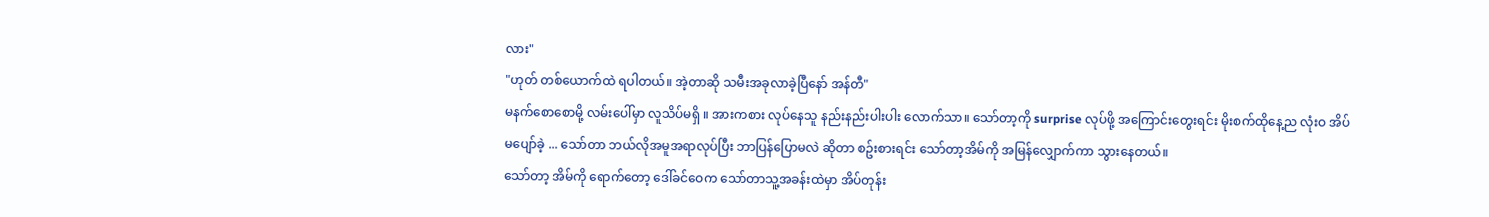လား"
"ဟုတ် တစ်ယောက်ထဲ ရပါတယ်။ အဲ့တာဆို သမီးအခုလာခဲ့ပြီနော် အန်တီ"
မနက်စောစောမို့ လမ်းပေါ်မှာ လူသိပ်မရှိ ။ အားကစား လုပ်နေသူ နည်းနည်းပါးပါး လောက်သာ။ သော်တာ့ကို surprise လုပ်ဖို့ အကြောင်းတွေးရင်း မိုးစက်ထိုနေ့ည လုံးဝ အိပ်မပျော်ခဲ့ ... သော်တာ ဘယ်လိုအမူအရာလုပ်ပြီး ဘာပြန်ပြောမလဲ ဆိုတာ စဥ်းစားရင်း သော်တာ့အိမ်ကို အမြန်လျှောက်ကာ သွားနေတယ်။
သော်တာ့ အိမ်ကို ရောက်တော့ ဒေါ်ခင်ဝေက သော်တာသူ့အခန်းထဲမှာ အိပ်တုန်း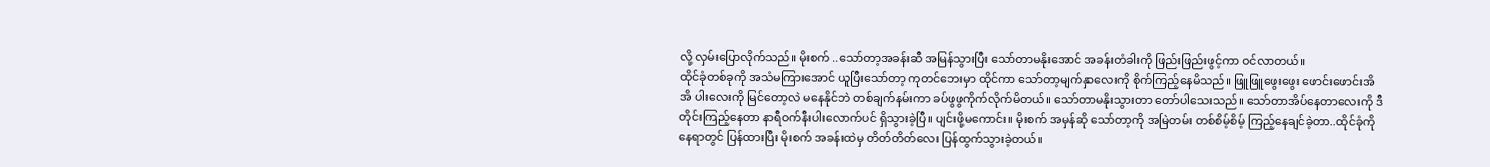လို့ လှမ်းပြောလိုက်သည်။ မိုးစက် ..သော်တာ့အခန်းဆီ အမြန်သွားပြီး သော်တာမနိုးအောင် အခန်းတံခါးကို ဖြည်းဖြည်းဖွင့်ကာ ဝင်လာတယ်။
ထိုင်ခုံတစ်ခုကို အသံမကြားအောင် ယူပြီးသော်တာ့ ကုတင်ဘေးမှာ ထိုင်ကာ သော်တာ့မျက်နှာလေးကို စိုက်ကြည့်နေမိသည်။ ဖြူဖြူဖွေးဖွေး ဖောင်းဖောင်းအိအိ ပါးလေးကို မြင်တော့လဲ မနေနိုင်ဘဲ တစ်ချက်နမ်းကာ ခပ်ဖွဖွကိုက်လိုက်မိတယ်။ သော်တာမနိုးသွားတာ တော်ပါသေးသည်။ သော်တာအိပ်နေတာလေးကို ဒီတိုင်းကြည့်နေတာ နာရီဝက်နီးပါးလောက်ပင် ရှိသွားခဲ့ပြီ။ ပျင်းဖို့မကောင်း။ မိုးစက် အမှန်ဆို သော်တာ့ကို အမြဲတမ်း တစ်စိမ့်စိမ့် ကြည့်နေချင်ခဲ့တာ..ထိုင်ခုံကို နေရာတွင် ပြန်ထားပြီး မိုးစက် အခန်းထဲမှ တိတ်တိတ်လေး ပြန်ထွက်သွားခဲ့တယ်။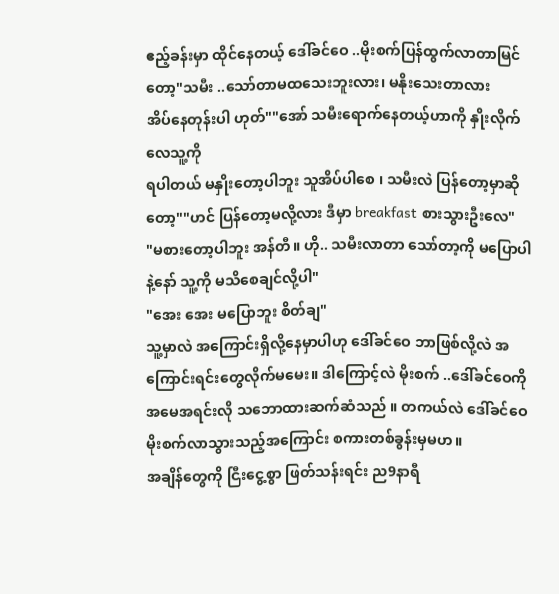ဧည့်ခန်းမှာ ထိုင်နေတယ့် ဒေါ်ခင်ဝေ ..မိုးစက်ပြန်ထွက်လာတာမြင်တော့"သမီး ..သော်တာမထသေးဘူးလား၊ မနိုးသေးတာလား
အိပ်နေတုန်းပါ ဟုတ်""အော် သမီးရောက်နေတယ့်ဟာကို နှိုးလိုက်လေသူ့ကို
ရပါတယ် မနှိုးတော့ပါဘူး သူအိပ်ပါစေ ၊ သမီးလဲ ပြန်တော့မှာဆိုတော့""ဟင် ပြန်တော့မလို့လား ဒီမှာ breakfast စားသွားဦးလေ"
"မစားတော့ပါဘူး အန်တီ။ ဟို.. သမီးလာတာ သော်တာ့ကို မပြောပါနဲ့နော် သူ့ကို မသိစေချင်လို့ပါ"
"အေး အေး မပြောဘူး စိတ်ချ"
သူ့မှာလဲ အကြောင်းရှိလို့နေမှာပါဟု ဒေါ်ခင်ဝေ ဘာဖြစ်လို့လဲ အကြောင်းရင်းတွေလိုက်မမေး။ ဒါကြောင့်လဲ မိုးစက် ..ဒေါ်ခင်ဝေကို အမေအရင်းလို သဘောထားဆက်ဆံသည် ။ တကယ်လဲ ဒေါ်ခင်ဝေ မိုးစက်လာသွားသည့်အကြောင်း စကားတစ်ခွန်းမှမဟ။
အချိန်တွေကို ငြီးငွေ့စွာ ဖြတ်သန်းရင်း ည9နာရီ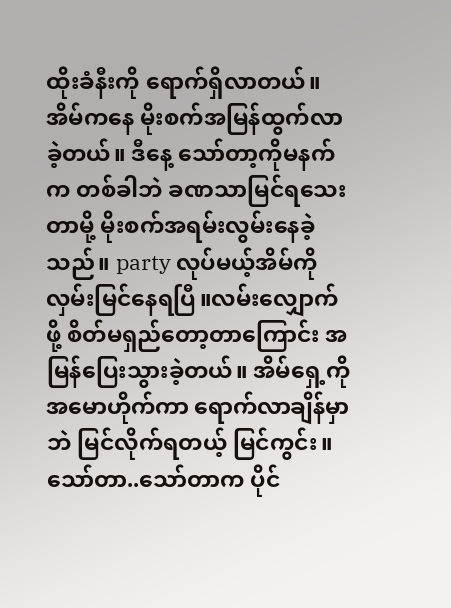ထိုးခံနီးကို ရောက်ရှိလာတယ်။ အိမ်ကနေ မိုးစက်အမြန်ထွက်လာခဲ့တယ်။ ဒီနေ့ သော်တာ့ကိုမနက်က တစ်ခါဘဲ ခဏသာမြင်ရသေးတာမို့ မိုးစက်အရမ်းလွမ်းနေခဲ့သည်။ party လုပ်မယ့်အိမ်ကိုလှမ်းမြင်နေရပြီ။လမ်းလျှောက်ဖို့ စိတ်မရှည်တော့တာကြောင်း အမြန်ပြေးသွားခဲ့တယ်။ အိမ်ရှေ့ကို အမောဟိုက်ကာ ရောက်လာချိန်မှာဘဲ မြင်လိုက်ရတယ့် မြင်ကွင်း။
သော်တာ..သော်တာက ပိုင်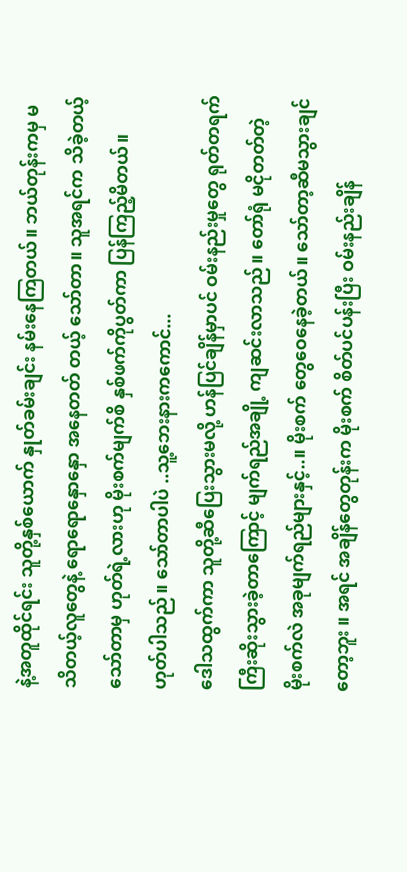နဲ့အတူထိုင်ရင်း သူတို့နှစ်ယောက် နှုတ်ခမ်းချင်း နမ်းနေကြတယ်။ ဘယ်တုန်းကမှ မသိတယ့်လူတွေနဲ့ ရောရောနှောနှော အနေတတ် တယ့် သော်တာ။ သူအရင်က သိခဲ့တယ့် သော်တာမှ ဟုတ်ရဲ့လားဟု မိုးစက်မျက်စိ နှစ်ဖက်ကိုပွတ်ကာ ပြန်ကြည့်မိတယ်။ ဟုတ်ပါသည်။ သော်တာပါပဲ ..သူ့ဘေးနားကကောင်...
ဒေါသထွက်ကာ သူတို့ဆီပြေးသွားမလို့ ဟန်ပြင်ချိန်မှာပင် ဝမ်းနည်းမှုတွေ ရုတ်တရက် ကြီးဆိုးသွားခဲ့တာကြောင့် မျက်ရည်အချို့ ကျဆင်းလာသည်။ တော်ရုံ မငိုတတ်တဲ့ မိုးစက်လဲ အခုမျက်ရည်များနှင့်..။ မိုးစက် တွေဝေနေခဲ့တယ်။ သော်တာ့ဆီမသွားချင်တော့ဘူး ။ အရင် အချိန်တွေတုန်းက မိုးစက် စိတ်ပင်ပန်းပြီး ဝမ်းနည်းချိန်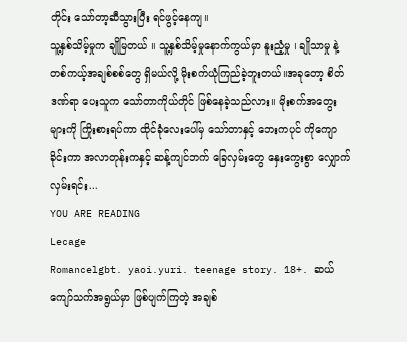တိုင်း သော်တာ့ဆီသွားပြီး ရင်ဖွင့်နေကျ။
သူ့နှစ်သိမ့်မှုက ချိုမြတယ် ။ သူ့နှစ်သိမ့်မှုနောက်ကွယ်မှာ နူးညံ့မှု ၊ ချိုသာမှု နဲ့ တစ်ကယ့်အချစ်စစ်တွေ ရှိမယ်လို့ မိုးစက်ယုံကြည်ခဲ့ဘူးတယ်။အခုတော့ စိတ်ဒဏ်ရာ ပေးသူက သော်တာကိုယ်တိုင် ဖြစ်နေခဲ့သည်လား။ မိုးစက်အတွေးများကို ကြိုးစားရပ်ကာ ထိုင်ခုံလေးပေါ်မှ သော်တာနှင့် ဘေးကပုင် ကိုကျောခိုင်းကာ အလာတုန်းကနှင့် ဆန့်ကျင်ဘက် ခြေလှမ်းတွေ နှေးကွေးစွာ လျှောက်လှမ်းရင်း...
YOU ARE READING
Lecage
Romancelgbt. yaoi.yuri. teenage story. 18+. ဆယ်ကျော်သက်အရွယ်မှာ ဖြစ်ပျက်ကြတဲ့ အချစ်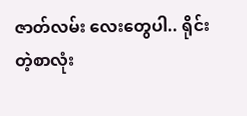ဇာတ်လမ်း လေးတွေပါ.. ရိုင်းတဲ့စာလုံး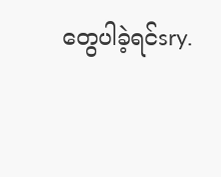တွေပါခဲ့ရင်sry.